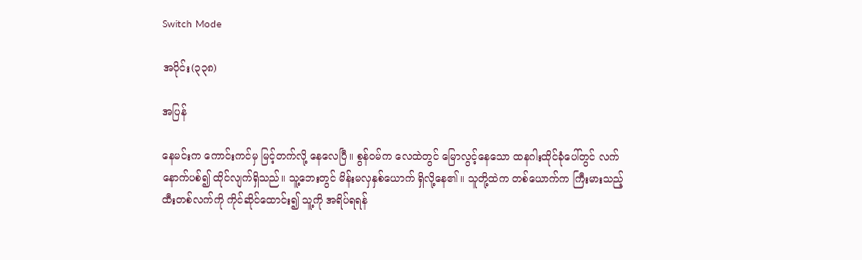Switch Mode

အပိုင်း(၃၃၈)

အပြန်

နေမင်းက ကောင်းကင်မှ မြင့်တက်လို့ နေလေပြီ။ စွန်ဝမ်က လေထဲတွင် မြောလွင့်နေသော ထနဂါးထိုင်ခုံပေါ်တွင် လက်နောက်ပစ်၍ ထိုင်လျက်ရှိသည်။ သူ့ဘေးတွင် မိန်းမလှနှစ်ယောက် ရှိလို့နေ၏။ သူတို့ထဲက တစ်ယောက်က ကြီးမားသည့် ထီးတစ်လက်ကို ကိုင်ဆိုင်ထောင်း၍ သူ့ကို အရိပ်ရရန်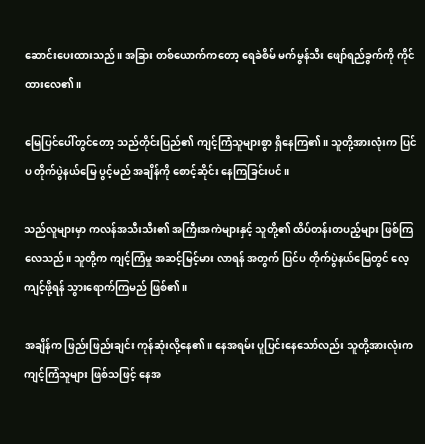ဆောင်းပေးထားသည်။ အခြား တစ်ယောက်ကတော့ ရေခဲစိမ် မက်မွန်သီး ဖျော်ရည်ခွက်ကို ကိုင်ထားလေ၏။

မြေပြင်ပေါ်တွင်တော့ သည်တိုင်းပြည်၏ ကျင့်ကြံသူများစွာ ရှိနေကြ၏။ သူတို့အားလုံးက ပြင်ပ တိုက်ပွဲနယ်မြေ ပွင့်မည် အချိန်ကို စောင့်ဆိုင်း နေကြခြင်းပင်။

သည်လူများမှာ ကလန်အသီးသီး၏ အကြီးအကဲများနှင့် သူတို့၏ ထိပ်တန်းတပည့်များ ဖြစ်ကြလေသည်။ သူတို့က ကျင့်ကြံမှု အဆင့်မြင့်မား လာရန် အတွက် ပြင်ပ တိုက်ပွဲနယ်မြေတွင် လေ့ကျင့်ဖို့ရန် သွားရောက်ကြမည် ဖြစ်၏။

အချိန်က ဖြည်းဖြည်းချင်း ကုန်ဆုံးလို့နေ၏။ နေအရမ်း ပူပြင်းနေသော်လည်း သူတို့အားလုံးက ကျင့်ကြံသူများ ဖြစ်သဖြင့် နေအ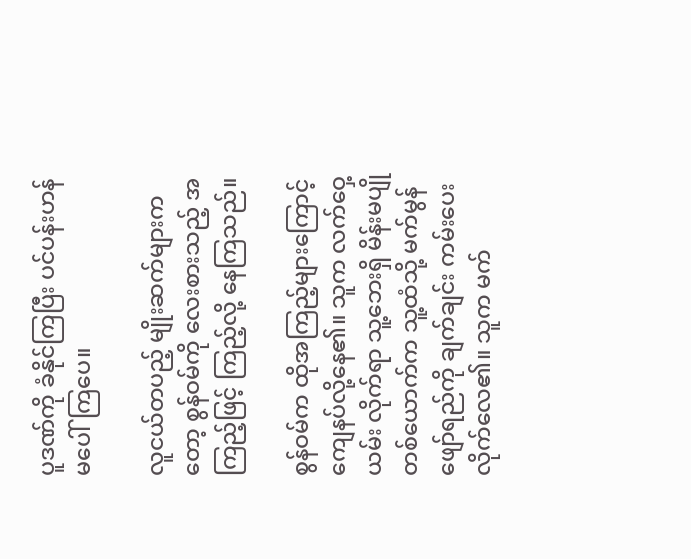ပူဒဏ်ကို ခံနိုင်ကြပြီး ပင်ပန်းဟန် မပေါ်ကြပေ။

လူငယ်တပည့် မျိုးဆက်များကတော့ စွန်ဝမ်ကို လေးစားသည့် အကြည့်ဖြင့် ကြည့်လို့ နေကြသည်။

စွန်ဝမ်က ထိုအကြည့်များကြောင့် ကျေနပ်လို့နေ၏။ သူက လက်ဝှေ့ယမ်း လိုက်ရာ သူ့ဘေးရှိ မိန်းမပျို တစ်ယောက်က သူ့ထံသို့ မက်မွန်ဖျော်ရည်ကို ချက်ချင်း ကမ်းပေးလိုက်လေ၏။ သူက မက်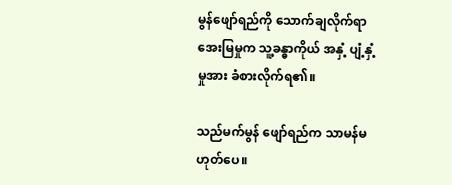မွန်ဖျော်ရည်ကို သောက်ချလိုက်ရာ အေးမြမှုက သူ့ခန္ဓာကိုယ် အနှံ့ ပျံ့နှံ့မှုအား ခံစားလိုက်ရ၏။

သည်မက်မွန် ဖျော်ရည်က သာမန်မဟုတ်ပေ။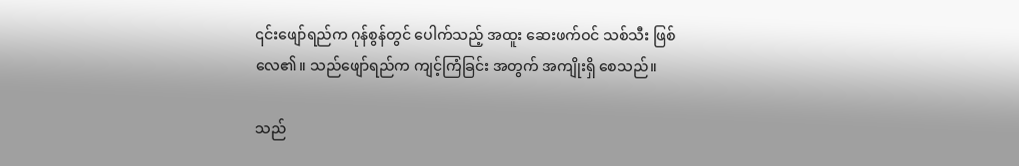၎င်းဖျော်ရည်က ဂုန်စွန်တွင် ပေါက်သည့် အထူး ဆေးဖက်ဝင် သစ်သီး ဖြစ်လေ၏။ သည်ဖျော်ရည်က ကျင့်ကြံခြင်း အတွက် အကျိုးရှိ စေသည်။

သည်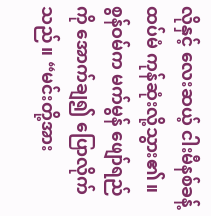လိုနှင့် လေးဆယ့် ငါးမီနစ်ခန့် ထပ်မံ ကုန်ဆုံးလို့သွား၏။ စွန်ဝမ်က မက်မွန် ဖျော်ရည်ကို အောက်ချ၍ ပြောလိုက်သည်။ “မင်းတို့အား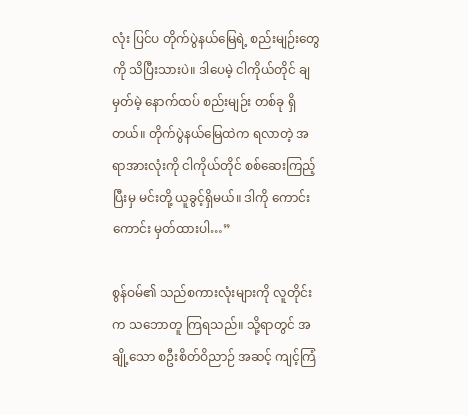လုံး ပြင်ပ တိုက်ပွဲနယ်မြေရဲ့ စည်းမျဉ်းတွေကို သိပြီးသားပဲ။ ဒါပေမဲ့ ငါကိုယ်တိုင် ချမှတ်မဲ့ နောက်ထပ် စည်းမျဉ်း တစ်ခု ရှိတယ်။ တိုက်ပွဲနယ်မြေထဲက ရလာတဲ့ အရာအားလုံးကို ငါကိုယ်တိုင် စစ်ဆေးကြည့်ပြီးမှ မင်းတို့ ယူခွင့်ရှိမယ်။ ဒါကို ကောင်းကောင်း မှတ်ထားပါ…”

စွန်ဝမ်၏ သည်စကားလုံးများကို လူတိုင်းက သဘောတူ ကြရသည်။ သို့ရာတွင် အချို့သော စဦးစိတ်ဝိညာဉ် အဆင့် ကျင့်ကြံ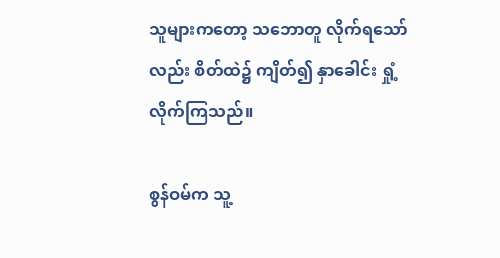သူများကတော့ သဘောတူ လိုက်ရသော်လည်း စိတ်ထဲ၌ ကျိတ်၍ နှာခေါင်း ရှုံ့လိုက်ကြသည်။

စွန်ဝမ်က သူ့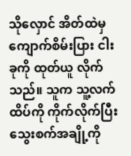သိုလှောင် အိတ်ထဲမှ ကျောက်စိမ်းပြား ငါးခုကို ထုတ်ယူ လိုက်သည်။ သူက သူ့လက်ထိပ်ကို ကိုက်လိုက်ပြီး သွေးစက်အချို့ကို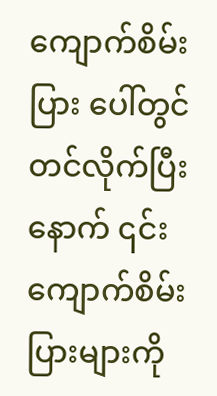ကျောက်စိမ်းပြား ပေါ်တွင် တင်လိုက်ပြီးနောက် ၎င်းကျောက်စိမ်းပြားများကို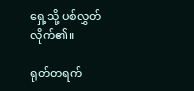ရှေ့သို့ ပစ်လွှတ်လိုက်၏။

ရုတ်တရက်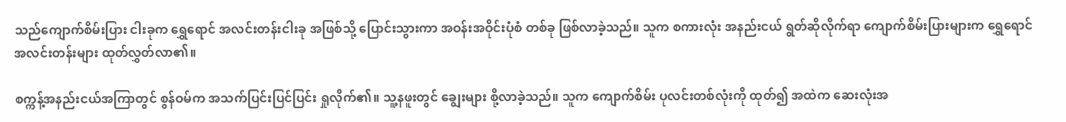သည်ကျောက်စိမ်းပြား ငါးခုက ရွှေရောင် အလင်းတန်းငါးခု အဖြစ်သို့ ပြောင်းသွားကာ အဝန်းအဝိုင်းပုံစံ တစ်ခု ဖြစ်လာခဲ့သည်။ သူက စကားလုံး အနည်းငယ် ရွတ်ဆိုလိုက်ရာ ကျောက်စိမ်းပြားများက ရွှေရောင် အလင်းတန်းများ ထုတ်လွှတ်လာ၏။

စက္ကန့်အနည်းငယ်အကြာတွင် စွန်ဝမ်က အသက်ပြင်းပြင်ပြင်း ရှုလိုက်၏။ သူ့နဖူးတွင် ချွေးများ စို့လာခဲ့သည်။ သူက ကျောက်စိမ်း ပုလင်းတစ်လုံးကို ထုတ်၍ အထဲက ဆေးလုံးအ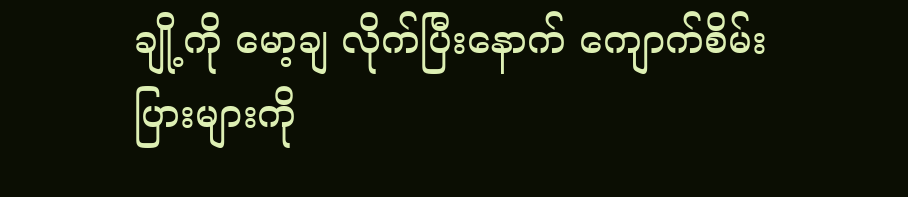ချို့ကို မော့ချ လိုက်ပြီးနောက် ကျောက်စိမ်းပြားများကို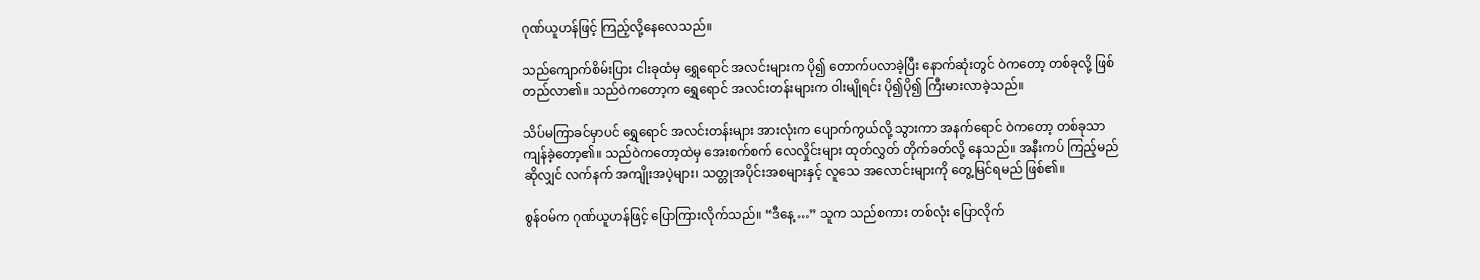ဂုဏ်ယူဟန်ဖြင့် ကြည့်လို့နေလေသည်။

သည်ကျောက်စိမ်းပြား ငါးခုထံမှ ရွှေရောင် အလင်းများက ပို၍ တောက်ပလာခဲ့ပြီး နောက်ဆုံးတွင် ဝဲကတော့ တစ်ခုလို့ ဖြစ်တည်လာ၏။ သည်ဝဲကတော့က ရွှေရောင် အလင်းတန်းများက ဝါးမျိုရင်း ပို၍ပို၍ ကြီးမားလာခဲ့သည်။

သိပ်မကြာခင်မှာပင် ရွှေရောင် အလင်းတန်းများ အားလုံးက ပျောက်ကွယ်လို့ သွားကာ အနက်ရောင် ဝဲကတော့ တစ်ခုသာ ကျန်ခဲ့တော့၏။ သည်ဝဲကတော့ထဲမှ အေးစက်စက် လေလှိုင်းများ ထုတ်လွှတ် တိုက်ခတ်လို့ နေသည်။ အနီးကပ် ကြည့်မည်ဆိုလျှင် လက်နက် အကျိုးအပဲ့များ၊ သတ္တုအပိုင်းအစများနှင့် လူသေ အလောင်းများကို တွေ့မြင်ရမည် ဖြစ်၏။

စွန်ဝမ်က ဂုဏ်ယူဟန်ဖြင့် ပြောကြားလိုက်သည်။ “ဒီနေ့ …” သူက သည်စကား တစ်လုံး ပြောလိုက်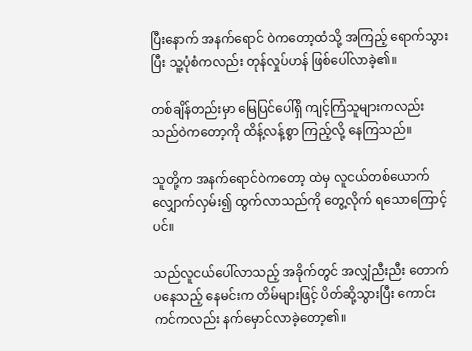ပြီးနောက် အနက်ရောင် ဝဲကတော့ထံသို့ အကြည့် ရောက်သွားပြီး သူ့ပုံစံကလည်း တုန်လှုပ်ဟန် ဖြစ်ပေါ်လာခဲ့၏။

တစ်ချိန်တည်းမှာ မြေပြင်ပေါ်ရှိ ကျင့်ကြံသူများကလည်း သည်ဝဲကတော့ကို ထိန့်လန့်စွာ ကြည့်လို့ နေကြသည်။

သူတို့က အနက်ရောင်ဝဲကတော့ ထဲမှ လူငယ်တစ်ယောက် လျှောက်လှမ်း၍ ထွက်လာသည်ကို တွေ့လိုက် ရသောကြောင့်ပင်။

သည်လူငယ်ပေါ်လာသည့် အခိုက်တွင် အလျှံညီးညီး တောက်ပနေသည့် နေမင်းက တိမ်များဖြင့် ပိတ်ဆို့သွားပြီး ကောင်းကင်ကလည်း နက်မှောင်လာခဲ့တော့၏။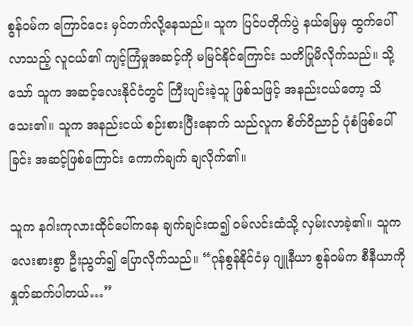စွန်ဝမ်က ကြောင်ငေး မှင်တက်လို့နေသည်။ သူက ပြင်ပတိုက်ပွဲ နယ်မြေမှ ထွက်ပေါ် လာသည့် လူငယ်၏ ကျင့်ကြံမှုအဆင့်ကို မမြင်နိုင်ကြောင်း သတိပြုမိလိုက်သည်။ သို့သော် သူက အဆင့်လေးနိုင်ငံတွင် ကြီးပျင်းခဲ့သူ ဖြစ်သဖြင့် အနည်းငယ်တော့ သိသေး၏။ သူက အနည်းငယ် စဉ်းစားပြီးနောက် သည်လူက စိတ်ဝိညာဉ် ပုံစံဖြစ်ပေါ်ခြင်း အဆင့်ဖြစ်ကြောင်း ကောက်ချက် ချလိုက်၏။

သူက နဂါးကုလားထိုင်ပေါ်ကနေ ချက်ချင်းထ၍ ဝမ်လင်းထံသို့ လှမ်းလာခဲ့၏။ သူက လေးစားစွာ ဦးညွတ်၍ ပြောလိုက်သည်။ “ဂုန်စွန်နိုင်ငံမှ ဂျူနီယာ စွန်ဝမ်က စီနီယာကို နှုတ်ဆက်ပါတယ်…”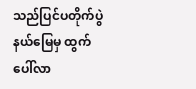သည်ပြင်ပတိုက်ပွဲနယ်မြေမှ ထွက်ပေါ်လာ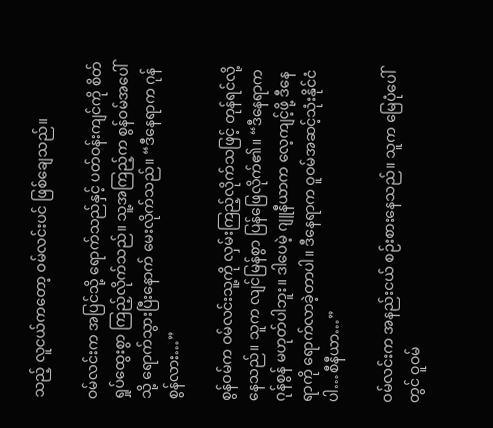သည့် လူငယ်ကတော့ ဝမ်လင်းပင် ဖြစ်ချေသည်။

ဝမ်လင်းက အပြင်သို့ ရောက်သည်နှင့် ပတ်ဝန်းကျင်ကို စိတ်ရှုပ်ထွေးစွာ ကြည့်လိုက်သည်။ သူ့အကြည့်က စွန်ဝမ်အပေါ်သို့ ရောက်သွားပြီးနောက် မေးလိုက်သည်။ “ဒီနေရာက ဂုန်စွန်လား…”

စွန်ဝမ်က ဝမ်လင်းသူ့ကို လှမ်းကြည့်လိုက်သဖြင့် တုန်ရင်လို့နေသည်။ သူက လျင်မြန်စွာ ပြန်ဖြေလိုက်၏။ “ဒီနေရာက ဂုန်စွန် မဟုတ်ပါဘူး။ ဒါပေမဲ့ ဂျူနီယာက လေ့ကျင့်ဖို့ ဒီနေရာကို ရောက်လာခဲ့တာပါ။ ဒီနေရာက ဝူဝမ်အဆင့်သုံးနိုင်ငံပါ…စီနီယာ…”

ဝမ်လင်းက အနည်းငယ် စဉ်းစားနေသည်။ သူက မြေပုံပေါ်တွင် ဝူဝမ်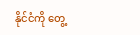နိုင်ငံကို တွေ့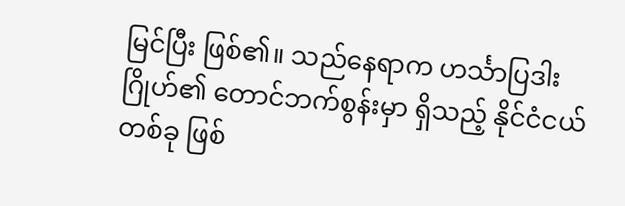မြင်ပြီး ဖြစ်၏။ သည်နေရာက ဟင်္သာပြဒါးဂြိုဟ်၏ တောင်ဘက်စွန်းမှာ ရှိသည့် နိုင်ငံငယ်တစ်ခု ဖြစ်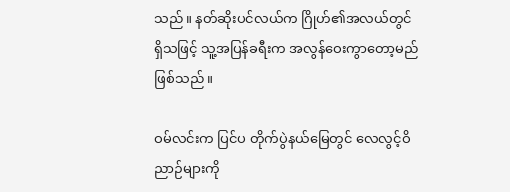သည်။ နတ်ဆိုးပင်လယ်က ဂြိုဟ်၏အလယ်တွင် ရှိသဖြင့် သူ့အပြန်ခရီးက အလွန်ဝေးကွာတော့မည် ဖြစ်သည်။

ဝမ်လင်းက ပြင်ပ တိုက်ပွဲနယ်မြေတွင် လေလွင့်ဝိညာဉ်များကို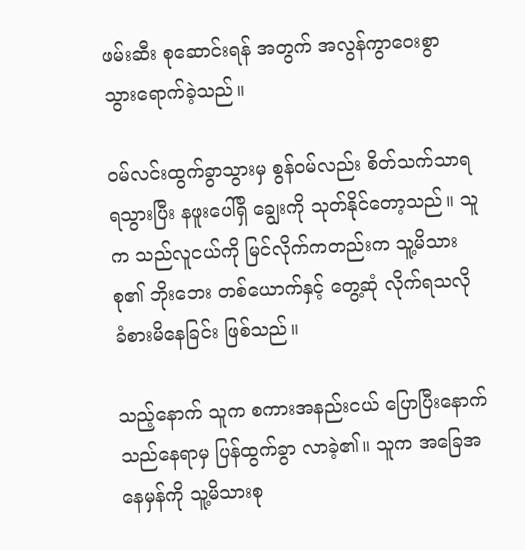ဖမ်းဆီး စုဆောင်းရန် အတွက် အလွန်ကွာဝေးစွာ သွားရောက်ခဲ့သည်။

ဝမ်လင်းထွက်ခွာသွားမှ စွန်ဝမ်လည်း စိတ်သက်သာရ ရသွားပြီး နဖူးပေါ်ရှိ ချွေးကို သုတ်နိုင်တော့သည်။ သူက သည်လူငယ်ကို မြင်လိုက်ကတည်းက သူ့မိသားစု၏ ဘိုးဘေး တစ်ယောက်နှင့် တွေ့ဆုံ လိုက်ရသလို ခံစားမိနေခြင်း ဖြစ်သည်။

သည့်နောက် သူက စကားအနည်းငယ် ပြောပြီးနောက် သည်နေရာမှ ပြန်ထွက်ခွာ လာခဲ့၏။ သူက အခြေအနေမှန်ကို သူ့မိသားစု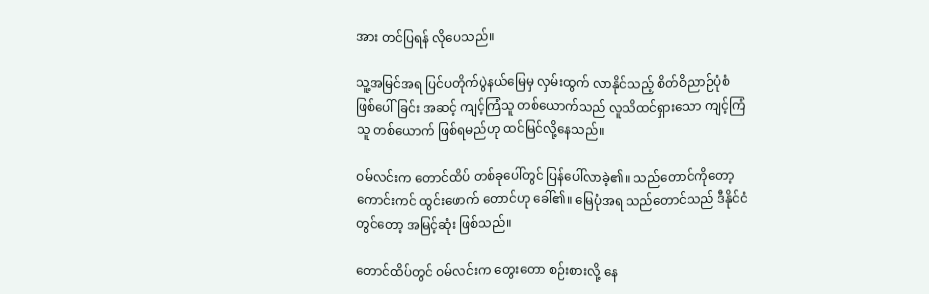အား တင်ပြရန် လိုပေသည်။

သူ့အမြင်အရ ပြင်ပတိုက်ပွဲနယ်မြေမှ လှမ်းထွက် လာနိုင်သည့် စိတ်ဝိညာဉ်ပုံစံ ဖြစ်ပေါ်ခြင်း အဆင့် ကျင့်ကြံသူ တစ်ယောက်သည် လူသိထင်ရှားသော ကျင့်ကြံသူ တစ်ယောက် ဖြစ်ရမည်ဟု ထင်မြင်လို့နေသည်။

ဝမ်လင်းက တောင်ထိပ် တစ်ခုပေါ်တွင် ပြန်ပေါ်လာခဲ့၏။ သည်တောင်ကိုတော့ ကောင်းကင် ထွင်းဖောက် တောင်ဟု ခေါ်၏။ မြေပုံအရ သည်တောင်သည် ဒီနိုင်ငံတွင်တော့ အမြင့်ဆုံး ဖြစ်သည်။

တောင်ထိပ်တွင် ဝမ်လင်းက တွေးတော စဉ်းစားလို့ နေ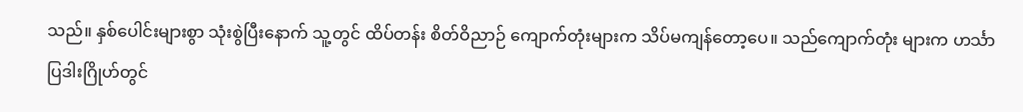သည်။ နှစ်ပေါင်းများစွာ သုံးစွဲပြီးနောက် သူ့တွင် ထိပ်တန်း စိတ်ဝိညာဉ် ကျောက်တုံးများက သိပ်မကျန်တော့ပေ။ သည်ကျောက်တုံး များက ဟင်္သာပြဒါးဂြိုဟ်တွင်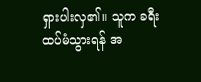ရှားပါးလှ၏။ သူက ခရီးထပ်မံသွားရန် အ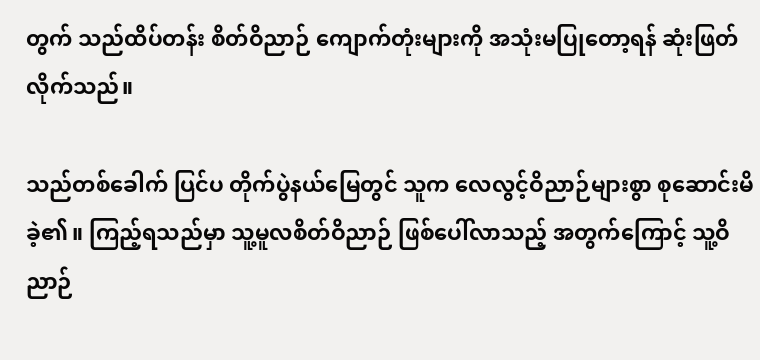တွက် သည်ထိပ်တန်း စိတ်ဝိညာဉ် ကျောက်တုံးများကို အသုံးမပြုတော့ရန် ဆုံးဖြတ်လိုက်သည်။

သည်တစ်ခေါက် ပြင်ပ တိုက်ပွဲနယ်မြေတွင် သူက လေလွင့်ဝိညာဉ်များစွာ စုဆောင်းမိခဲ့၏။ ကြည့်ရသည်မှာ သူ့မူလစိတ်ဝိညာဉ် ဖြစ်ပေါ်လာသည့် အတွက်ကြောင့် သူ့ဝိညာဉ်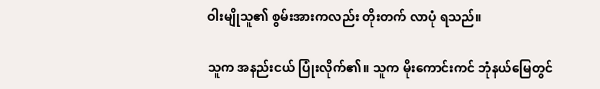ဝါးမျိုသူ၏ စွမ်းအားကလည်း တိုးတက် လာပုံ ရသည်။

သူက အနည်းငယ် ပြုံးလိုက်၏။ သူက မိုးကောင်းကင် ဘုံနယ်မြေတွင်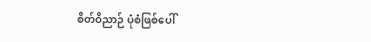စိတ်ဝိညာဉ် ပုံစံဖြစ်ပေါ်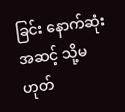ခြင်း နောက်ဆုံးအဆင့် သို့မဟုတ်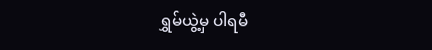ရွှမ်ယွဲ့မှ ပါရမီ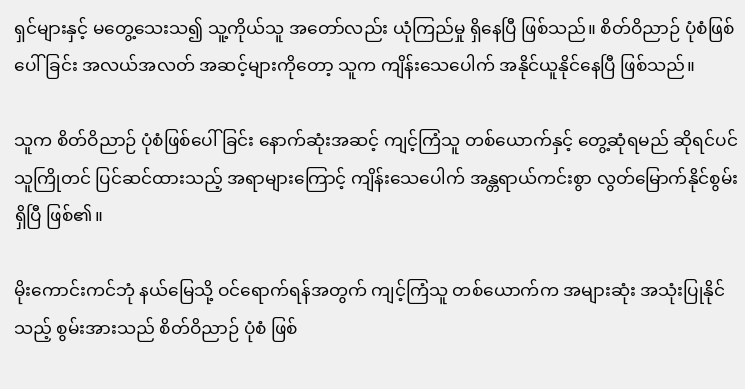ရှင်များနှင့် မတွေ့သေးသ၍ သူ့ကိုယ်သူ အတော်လည်း ယုံကြည်မှု ရှိနေပြီ ဖြစ်သည်။ စိတ်ဝိညာဉ် ပုံစံဖြစ်ပေါ်ခြင်း အလယ်အလတ် အဆင့်များကိုတော့ သူက ကျိန်းသေပေါက် အနိုင်ယူနိုင်နေပြီ ဖြစ်သည်။

သူက စိတ်ဝိညာဉ် ပုံစံဖြစ်ပေါ်ခြင်း နောက်ဆုံးအဆင့် ကျင့်ကြံသူ တစ်ယောက်နှင့် တွေ့ဆုံရမည် ဆိုရင်ပင် သူကြိုတင် ပြင်ဆင်ထားသည့် အရာများကြောင့် ကျိန်းသေပေါက် အန္တရာယ်ကင်းစွာ လွတ်မြောက်နိုင်စွမ်း ရှိပြီ ဖြစ်၏။

မိုးကောင်းကင်ဘုံ နယ်မြေသို့ ဝင်ရောက်ရန်အတွက် ကျင့်ကြံသူ တစ်ယောက်က အများဆုံး အသုံးပြုနိုင်သည့် စွမ်းအားသည် စိတ်ဝိညာဉ် ပုံစံ ဖြစ်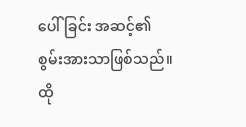ပေါ်ခြင်း အဆင့်၏ စွမ်းအားသာဖြစ်သည်။ ထို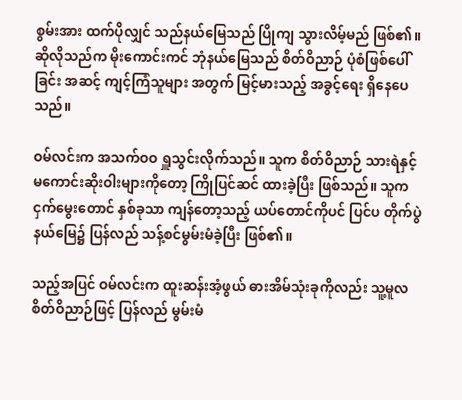စွမ်းအား ထက်ပိုလျှင် သည်နယ်မြေသည် ပြိုကျ သွားလိမ့်မည် ဖြစ်၏။ ဆိုလိုသည်က မိုးကောင်းကင် ဘုံနယ်မြေသည် စိတ်ဝိညာဉ် ပုံစံဖြစ်ပေါ်ခြင်း အဆင့် ကျင့်ကြံသူများ အတွက် မြင့်မားသည့် အခွင့်ရေး ရှိနေပေသည်။

ဝမ်လင်းက အသက်ဝဝ ရှူသွင်းလိုက်သည်။ သူက စိတ်ဝိညာဉ် သားရဲနှင့် မကောင်းဆိုးဝါးများကိုတော့ ကြိုပြင်ဆင် ထားခဲ့ပြီး ဖြစ်သည်။ သူက ငှက်မွေးတောင် နှစ်ခုသာ ကျန်တော့သည့် ယပ်တောင်ကိုပင် ပြင်ပ တိုက်ပွဲနယ်မြေ၌ ပြန်လည် သန့်စင်မွမ်းမံခဲ့ပြီး ဖြစ်၏။

သည့်အပြင် ဝမ်လင်းက ထူးဆန်းအံ့ဖွယ် ဓားအိမ်သုံးခုကိုလည်း သူ့မူလ စိတ်ဝိညာဉ်ဖြင့် ပြန်လည် မွမ်းမံ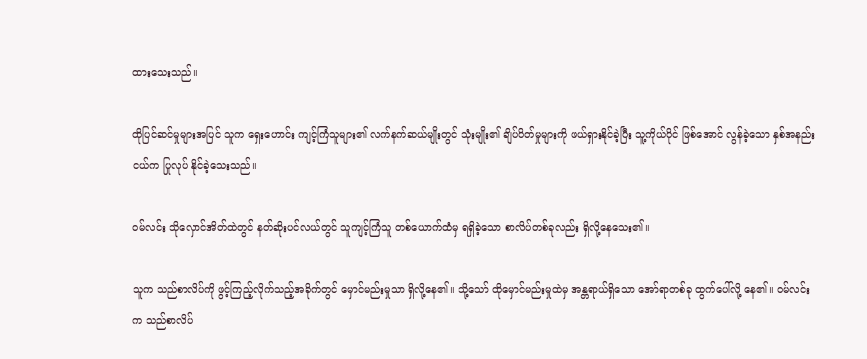ထားသေးသည်။

ထိုပြင်ဆင်မှုများအပြင် သူက ရှေးဟောင်း ကျင့်ကြံသူများ၏ လက်နက်ဆယ်မျိုးတွင် သုံးမျိုး၏ ချိပ်ပိတ်မှုများကို ဖယ်ရှားနိုင်ခဲ့ပြီး သူ့ကိုယ်ပိုင် ဖြစ်အောင် လွန်ခဲ့သော နှစ်အနည်းငယ်က ပြုလုပ် နိုင်ခဲ့သေးသည်။

ဝမ်လင်း သိုလှောင်အိတ်ထဲတွင် နတ်ဆိုးပင်လယ်တွင် သူကျင့်ကြံသူ တစ်ယောက်ထံမှ ရရှိခဲ့သော စာလိပ်တစ်ခုလည်း ရှိလို့နေသေး၏။

သူက သည်စာလိပ်ကို ဖွင့်ကြည့်လိုက်သည့်အခိုက်တွင် မှောင်မည်းမှုသာ ရှိလို့နေ၏။ သို့သော် ထိုမှောင်မည်းမှုထဲမှ အန္တရာယ်ရှိသော အော်ရာတစ်ခု ထွက်ပေါ်လို့ နေ၏။ ဝမ်လင်းက သည်စာလိပ်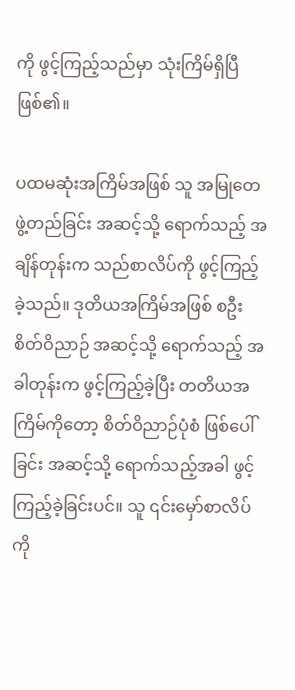ကို ဖွင့်ကြည့်သည်မှာ သုံးကြိမ်ရှိပြီ ဖြစ်၏။

ပထမဆုံးအကြိမ်အဖြစ် သူ အမြုတေ ဖွဲ့တည်ခြင်း အဆင့်သို့ ရောက်သည့် အချိန်တုန်းက သည်စာလိပ်ကို ဖွင့်ကြည့်ခဲ့သည်။ ဒုတိယအကြိမ်အဖြစ် စဦး စိတ်ဝိညာဉ် အဆင့်သို့ ရောက်သည့် အခါတုန်းက ဖွင့်ကြည့်ခဲ့ပြီး တတိယအကြိမ်ကိုတော့ စိတ်ဝိညာဉ်ပုံစံ ဖြစ်ပေါ်ခြင်း အဆင့်သို့ ရောက်သည့်အခါ ဖွင့်ကြည့်ခဲ့ခြင်းပင်။ သူ ၎င်းမှော်စာလိပ်ကို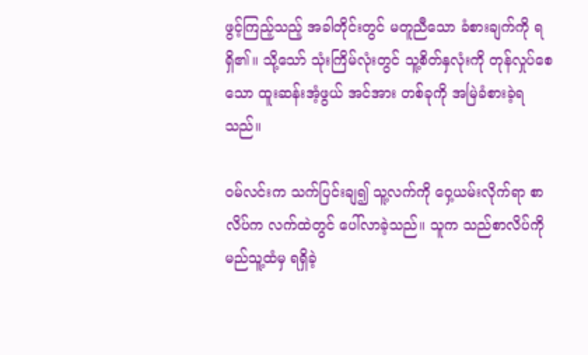ဖွင့်ကြည့်သည့် အခါတိုင်းတွင် မတူညီသော ခံစားချက်ကို ရရှိ၏။ သို့သော် သုံးကြိမ်လုံးတွင် သူ့စိတ်နှလုံးကို တုန်လှုပ်စေသော ထူးဆန်းအံ့ဖွယ် အင်အား တစ်ခုကို အမြဲခံစားခဲ့ရသည်။

ဝမ်လင်းက သက်ပြင်းချ၍ သူ့လက်ကို ဝှေ့ယမ်းလိုက်ရာ စာလိပ်က လက်ထဲတွင် ပေါ်လာခဲ့သည်။ သူက သည်စာလိပ်ကို မည်သူ့ထံမှ ရရှိခဲ့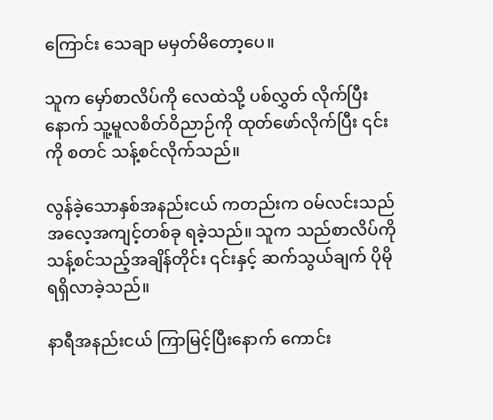ကြောင်း သေချာ မမှတ်မိတော့ပေ။

သူက မှော်စာလိပ်ကို လေထဲသို့ ပစ်လွှတ် လိုက်ပြီးနောက် သူ့မူလစိတ်ဝိညာဉ်ကို ထုတ်ဖော်လိုက်ပြီး ၎င်းကို စတင် သန့်စင်လိုက်သည်။

လွန်ခဲ့သောနှစ်အနည်းငယ် ကတည်းက ဝမ်လင်းသည် အလေ့အကျင့်တစ်ခု ရခဲ့သည်။ သူက သည်စာလိပ်ကို သန့်စင်သည့်အချိန်တိုင်း ၎င်းနှင့် ဆက်သွယ်ချက် ပိုမို ရရှိလာခဲ့သည်။

နာရီအနည်းငယ် ကြာမြင့်ပြီးနောက် ကောင်း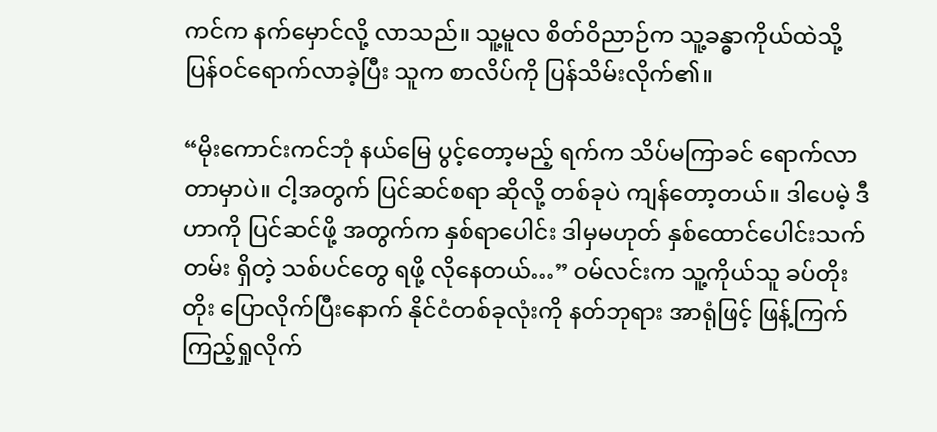ကင်က နက်မှောင်လို့ လာသည်။ သူ့မူလ စိတ်ဝိညာဉ်က သူ့ခန္ဓာကိုယ်ထဲသို့ ပြန်ဝင်ရောက်လာခဲ့ပြီး သူက စာလိပ်ကို ပြန်သိမ်းလိုက်၏။

“မိုးကောင်းကင်ဘုံ နယ်မြေ ပွင့်တော့မည့် ရက်က သိပ်မကြာခင် ရောက်လာတာမှာပဲ။ ငါ့အတွက် ပြင်ဆင်စရာ ဆိုလို့ တစ်ခုပဲ ကျန်တော့တယ်။ ဒါပေမဲ့ ဒီဟာကို ပြင်ဆင်ဖို့ အတွက်က နှစ်ရာပေါင်း ဒါမှမဟုတ် နှစ်ထောင်ပေါင်းသက်တမ်း ရှိတဲ့ သစ်ပင်တွေ ရဖို့ လိုနေတယ်…” ဝမ်လင်းက သူ့ကိုယ်သူ ခပ်တိုးတိုး ပြောလိုက်ပြီးနောက် နိုင်ငံတစ်ခုလုံးကို နတ်ဘုရား အာရုံဖြင့် ဖြန့်ကြက် ကြည့်ရှုလိုက်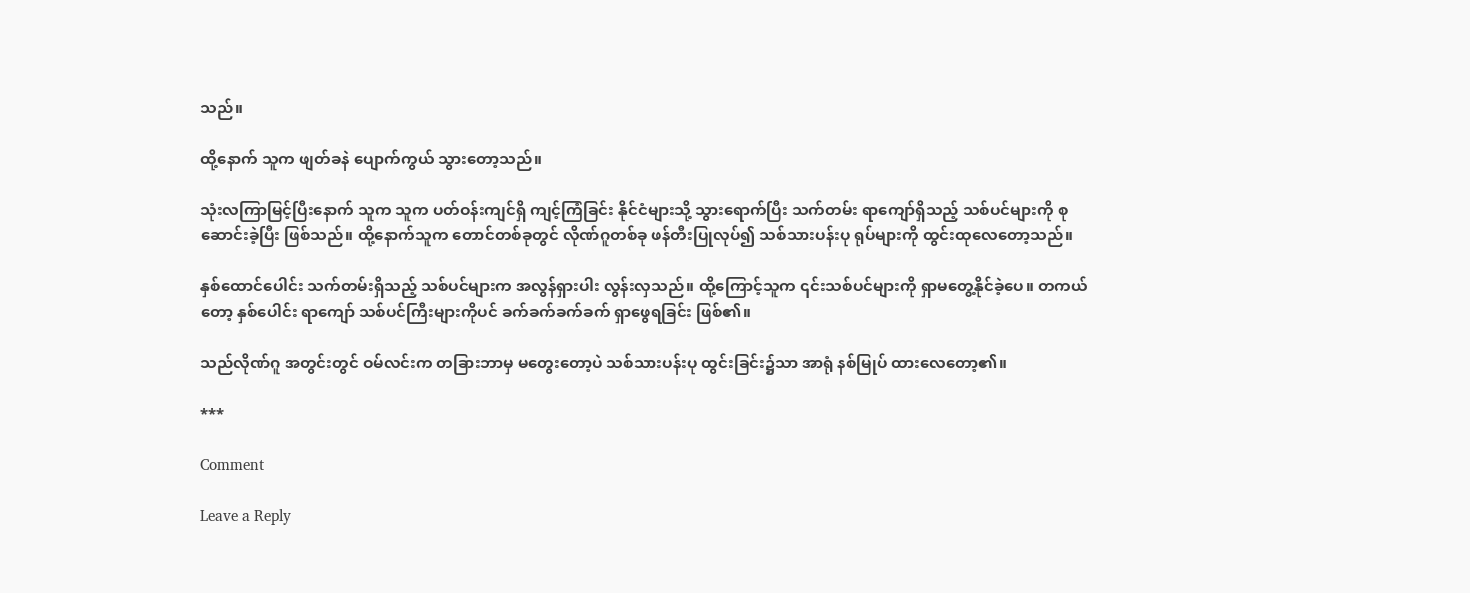သည်။

ထို့နောက် သူက ဖျတ်ခနဲ ပျောက်ကွယ် သွားတော့သည်။

သုံးလကြာမြင့်ပြီးနောက် သူက သူက ပတ်ဝန်းကျင်ရှိ ကျင့်ကြံခြင်း နိုင်ငံများသို့ သွားရောက်ပြီး သက်တမ်း ရာကျော်ရှိသည့် သစ်ပင်များကို စုဆောင်းခဲ့ပြီး ဖြစ်သည်။ ထို့နောက်သူက တောင်တစ်ခုတွင် လိုဏ်ဂူတစ်ခု ဖန်တီးပြုလုပ်၍ သစ်သားပန်းပု ရုပ်များကို ထွင်းထုလေတော့သည်။

နှစ်ထောင်ပေါင်း သက်တမ်းရှိသည့် သစ်ပင်များက အလွန်ရှားပါး လွန်းလှသည်။ ထို့ကြောင့်သူက ၎င်းသစ်ပင်များကို ရှာမတွေ့နိုင်ခဲ့ပေ။ တကယ်တော့ နှစ်ပေါင်း ရာကျော် သစ်ပင်ကြီးများကိုပင် ခက်ခက်ခက်ခက် ရှာဖွေရခြင်း ဖြစ်၏။

သည်လိုဏ်ဂူ အတွင်းတွင် ဝမ်လင်းက တခြားဘာမှ မတွေးတော့ပဲ သစ်သားပန်းပု ထွင်းခြင်း၌သာ အာရုံ နစ်မြုပ် ထားလေတော့၏။

***

Comment

Leave a Reply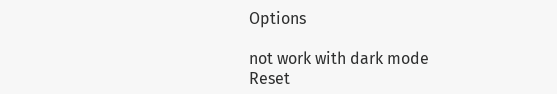Options

not work with dark mode
Reset